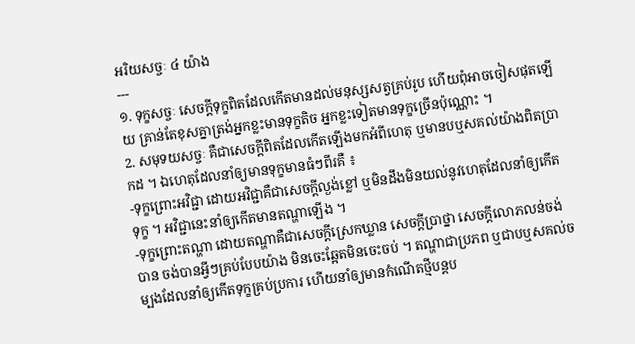អរិយសច្ចៈ ៤ យ៉ាង
---
១. ទុក្ខសច្ចៈ សេចក្ដីទុក្ខពិតដែលកើតមានដល់មនុស្សសត្វគ្រប់រូប ហើយពុំអាចចៀសផុតឡើយ គ្រាន់តែខុសគ្នាត្រង់អ្នកខ្លះមានទុក្ខតិច អ្នកខ្លះទៀតមានទុក្ខច្រើនប៉ុណ្ណោះ ។
2. សមុទយសច្ចៈ គឺជាសេចក្ដីពិតដែលកើតឡើងមកអំពីហេតុ ឬមានបឬសគល់យ៉ាងពិតប្រាកដ ។ ឯហេតុដែលនាំឲ្យមានទុក្ខមានធំៗពីរគឺ ៖
-ទុក្ខព្រោះអវិជ្ជា ដោយអវិជ្ជាគឺជាសេចក្ដីល្ងង់ខ្លៅ ឬមិនដឹងមិនយល់នូវហេតុដែលនាំឲ្យកើតទុក្ខ ។ អវិជ្ជានេះនាំឲ្យកើតមានតណ្ហាឡើង ។
-ទុក្ខព្រោះតណ្ហា ដោយតណ្ហាគឺជាសេចក្ដីស្រេកឃ្លាន សេចក្ដីប្រាថ្នា សេចក្ដីលោភលន់ចង់បាន ចង់បានអ្វីៗគ្រប់បែបយ៉ាង មិនចេះឆ្អែតមិនចេះចប់ ។ តណ្ហាជាប្រភព ឬជាបឬសគល់ចម្បងដែលនាំឲ្យកើតទុក្ខគ្រប់ប្រការ ហើយនាំឲ្យមានកំណើតថ្មីបន្តប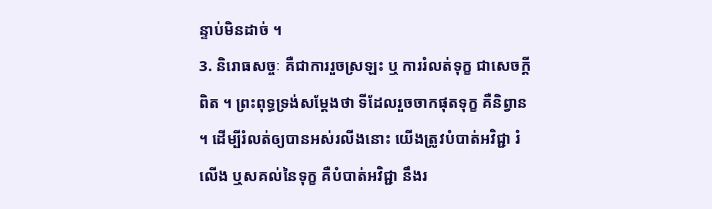ន្ទាប់មិនដាច់ ។
3. និរោធសច្ចៈ គឺជាការរួចស្រឡះ ឬ ការរំលត់ទុក្ខ ជាសេចក្ដីពិត ។ ព្រះពុទ្ធទ្រង់សម្ដែងថា ទីដែលរួចចាកផុតទុក្ខ គឺនិព្វាន ។ ដើម្បីរំលត់ឲ្យបានអស់រលីងនោះ យើងត្រូវបំបាត់អវិជ្ជា រំលើង ឬសគល់នៃទុក្ខ គឺបំបាត់អវិជ្ជា នឹងរ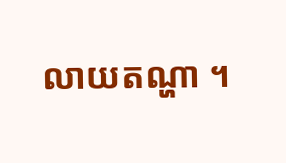លាយតណ្ហា ។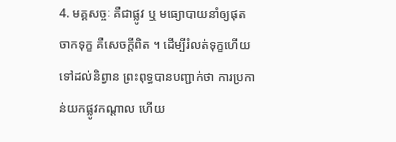4. មគ្គសច្ចៈ គឺជាផ្លូវ ឬ មធ្យោបាយនាំឲ្យផុតចាកទុក្ខ គឺសេចក្ដីពិត ។ ដើម្បីរំលត់ទុក្ខហើយទៅដល់និព្វាន ព្រះពុទ្ធបានបញ្ជាក់ថា ការប្រកាន់យកផ្លូវកណ្តាល ហើយ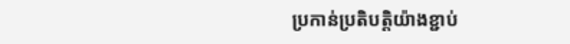ប្រកាន់ប្រតិបត្តិយ៉ាងខ្ជាប់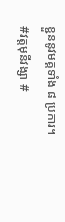ខ្ជួននូវមគ្គទាំង ៨ ប្រការ។
#វត្តមុនីវង្សា #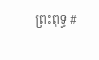ព្រះពុទ្ធ #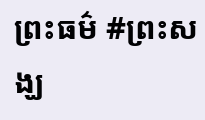ព្រះធម៌ #ព្រះសង្ឃ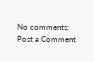No comments:
Post a Comment